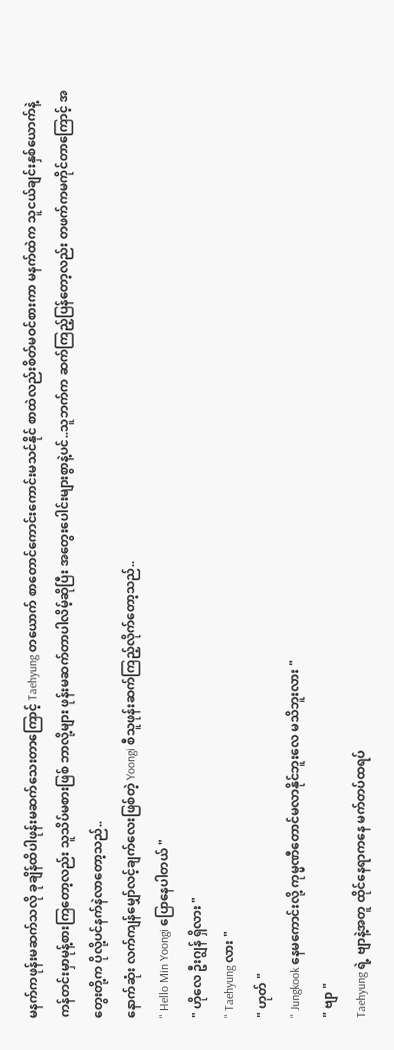မနက်ကဖုန်းမဆက်သလို ခုချိန်ထိပါဖုန်းမဆက်သေးတာကြောင့် Taehyung တယောက် စာတောင်ကောင်းကောင်းမသင်နိုင် စာထဲလည်းစိတ်မဝင်စားကာ မနက်ထဲက သူငယ်ချင်းနှစ်ယောက်နဲ့ ကန်တင်းမှာမုန့်စားကြတော့လည်း သူသိပ်မစားဖြစ် ဘာလို့များ ဖုန်းမဆက်တာပါလိမ့်ဆိုပြီး အတွေးပေါင်းများစွာနဲ့ပင်..သူဘက်က ဆက်ကြည့်ပြန်တော့လည်း တဖက်ကမကိုင်တာကြောင့် အတွေးတို့က ပိုလို့ပင်နက်နဲလာတော့သည်..
နောက်ဆုံး လက်ကျန်မျှော်လင့်ချက်လေးဖြစ်တဲ့ Yoongi စီသူဖုန်းဆက်ကြည့်လိုက်တော့သည်..
" Hello Min Yoongi ပြောနေပါတယ် "
" ဟိုလေ ဦးဂျွန် ရှိလား "
" Taehyung လား "
" ဟုတ် "
" Jungkook နေမကောင်းလို့ ကုမ္မဏီတောင်မလာနိုင်ဘူးလေ မသိဘူးလား "
" ဗျာ "
Taehyung ရဲ့ ဗျာနဲ့အတူ ထိုင်နေရာကနေ မက်တပ်ထရပ်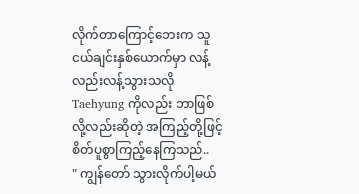လိုက်တာကြောင့်ဘေးက သူငယ်ချင်းနှစ်ယောက်မှာ လန့်လည်းလန့်သွားသလို Taehyung ကိုလည်း ဘာဖြစ်လို့လည်းဆိုတဲ့ အကြည့်တို့ဖြင့်စိတ်ပူစွာကြည့်နေကြသည်..
" ကျွန်တော် သွားလိုက်ပါ့မယ်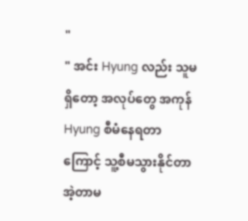"
" အင်း Hyung လည်း သူမရှိတော့ အလုပ်တွေ အကုန် Hyung စီမံနေရတာကြောင့် သူ့စီမသွားနိုင်တာ အဲ့တာမ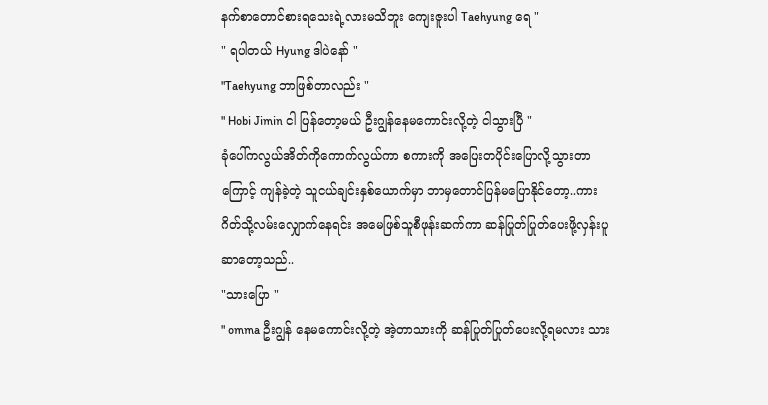နက်စာတောင်စားရသေးရဲ့လားမသိဘူး ကျေးဇူးပါ Taehyung ရေ "
" ရပါတယ် Hyung ဒါပဲနော် "
"Taehyung ဘာဖြစ်တာလည်း "
" Hobi Jimin ငါ ပြန်တော့မယ် ဦးဂျွန်နေမကောင်းလို့တဲ့ ငါသွားပြီ "
ခုံပေါ်ကလွယ်အိတ်ကိုကောက်လွယ်ကာ စကားကို အပြေးတပိုင်းပြောလို့သွားတာကြောင့် ကျန်ခဲ့တဲ့ သူငယ်ချင်းနှစ်ယောက်မှာ ဘာမှတောင်ပြန်မပြောနိုင်တော့..ကားဂိတ်သို့လမ်းလျှောက်နေရင်း အမေဖြစ်သူစီဖုန်းဆက်ကာ ဆန်ပြုတ်ပြုတ်ပေးဖို့လှန်းပူဆာတော့သည်..
"သားပြော "
" omma ဦးဂျွန် နေမကောင်းလို့တဲ့ အဲ့တာသားကို ဆန်ပြုတ်ပြုတ်ပေးလို့ရမလား သား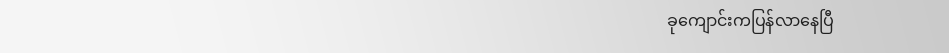ခုကျောင်းကပြန်လာနေပြီ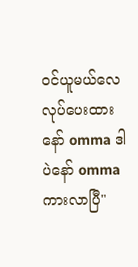ဝင်ယူမယ်လေ လုပ်ပေးထားနော် omma ဒါပဲနော် omma ကားလာပြီ"